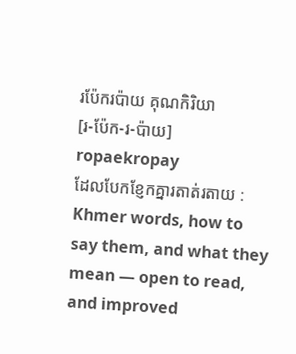រប៉ែករប៉ាយ គុណកិរិយា
[រ-ប៉ែក-រ-ប៉ាយ] ropaekropay
ដែលបែកខ្ញែកគ្នារតាត់រតាយ :
Khmer words, how to say them, and what they mean — open to read, and improved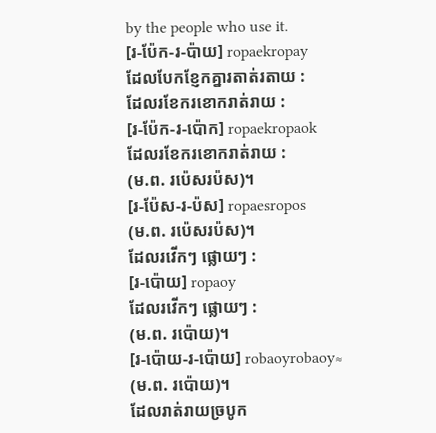by the people who use it.
[រ-ប៉ែក-រ-ប៉ាយ] ropaekropay
ដែលបែកខ្ញែកគ្នារតាត់រតាយ :
ដែលរខែករខោករាត់រាយ :
[រ-ប៉ែក-រ-ប៉ោក] ropaekropaok
ដែលរខែករខោករាត់រាយ :
(ម.ព. រប៉េសរប៉ស)។
[រ-ប៉ែស-រ-ប៉ស] ropaesropos
(ម.ព. រប៉េសរប៉ស)។
ដែលរវើកៗ ផ្លោយៗ :
[រ-ប៉ោយ] ropaoy
ដែលរវើកៗ ផ្លោយៗ :
(ម.ព. រប៉ោយ)។
[រ-ប៉ោយ-រ-ប៉ោយ] robaoyrobaoy≈
(ម.ព. រប៉ោយ)។
ដែលរាត់រាយច្របូក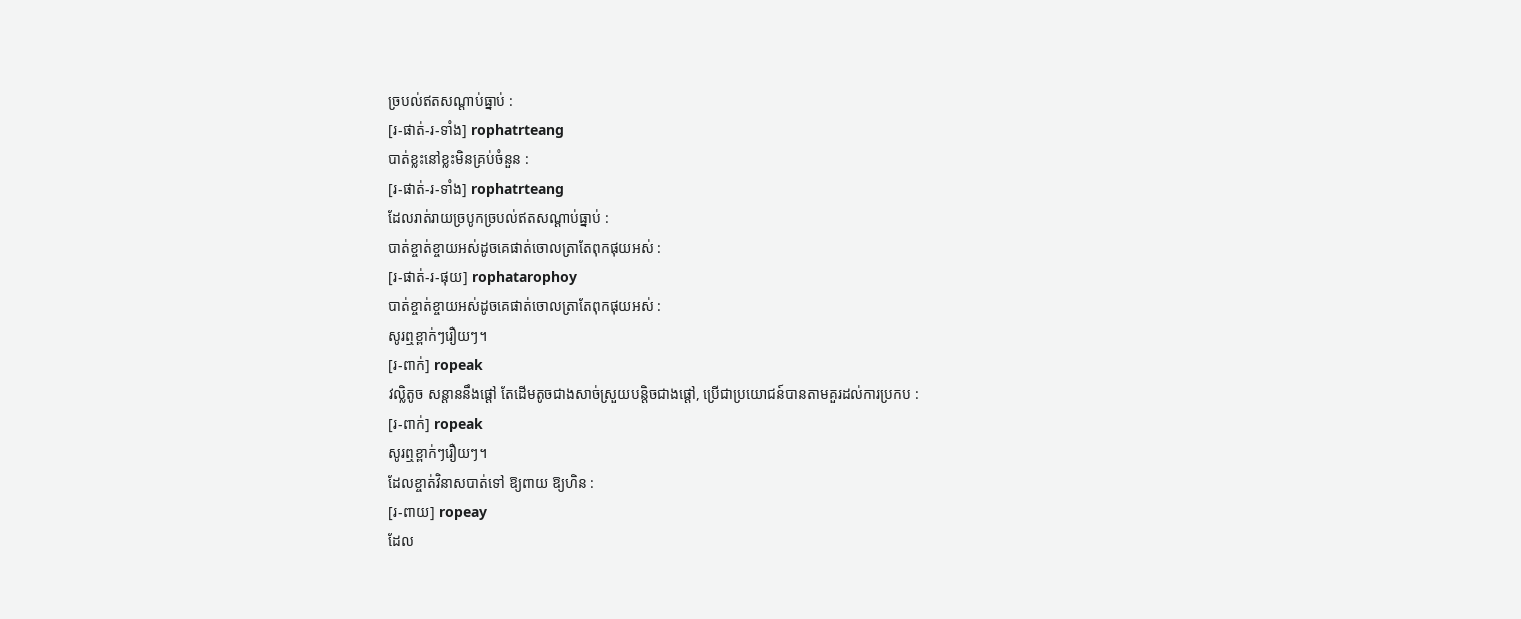ច្របល់ឥតសណ្ដាប់ធ្នាប់ :
[រ-ផាត់-រ-ទាំង] rophatrteang
បាត់ខ្លះនៅខ្លះមិនគ្រប់ចំនួន :
[រ-ផាត់-រ-ទាំង] rophatrteang
ដែលរាត់រាយច្របូកច្របល់ឥតសណ្ដាប់ធ្នាប់ :
បាត់ខ្ចាត់ខ្ចាយអស់ដូចគេផាត់ចោលត្រាតែពុកផុយអស់ :
[រ-ផាត់-រ-ផុយ] rophatarophoy
បាត់ខ្ចាត់ខ្ចាយអស់ដូចគេផាត់ចោលត្រាតែពុកផុយអស់ :
សូរឮខ្ពាក់ៗរឿយៗ។
[រ-ពាក់] ropeak
វល្លិតូច សន្តាននឹងផ្ដៅ តែដើមតូចជាងសាច់ស្រួយបន្តិចជាងផ្ដៅ, ប្រើជាប្រយោជន៍បានតាមគួរដល់ការប្រកប :
[រ-ពាក់] ropeak
សូរឮខ្ពាក់ៗរឿយៗ។
ដែលខ្ចាត់វិនាសបាត់ទៅ ឱ្យពាយ ឱ្យហិន :
[រ-ពាយ] ropeay
ដែល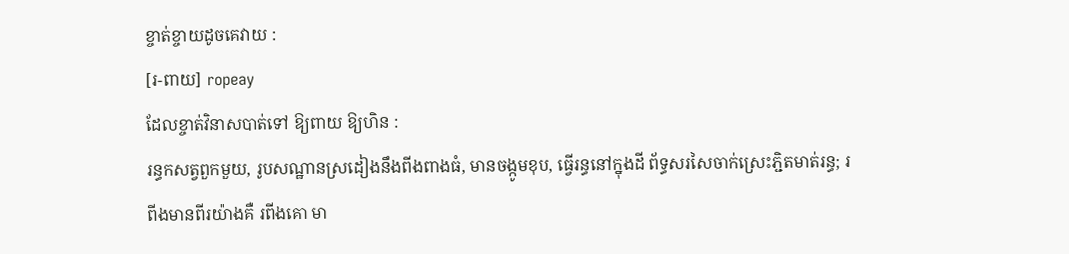ខ្ចាត់ខ្ចាយដូចគេវាយ :
[រ-ពាយ] ropeay
ដែលខ្ចាត់វិនាសបាត់ទៅ ឱ្យពាយ ឱ្យហិន :
រន្ធកសត្វពួកមួយ, រូបសណ្ឋានស្រដៀងនឹងពីងពាងធំ, មានចង្កូមខុប, ធ្វើរន្ធនៅក្នុងដី ព័ទ្ធសរសៃចាក់ស្រេះភ្ជិតមាត់រន្ធ; រពីងមានពីរយ៉ាងគឺ រពីងគោ មា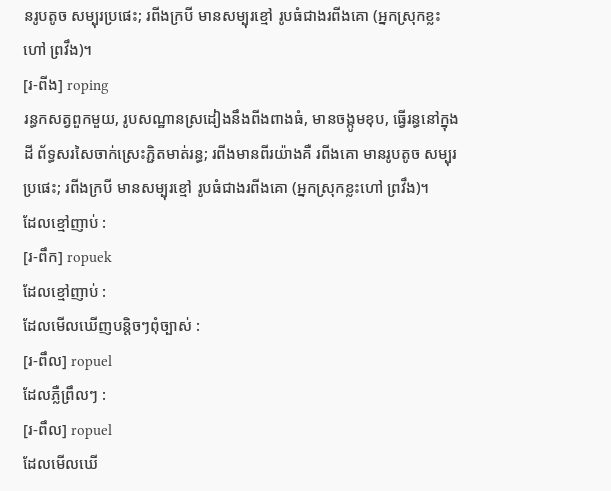នរូបតូច សម្បុរប្រផេះ; រពីងក្របី មានសម្បុរខ្មៅ រូបធំជាងរពីងគោ (អ្នកស្រុកខ្លះហៅ ព្រវឹង)។
[រ-ពីង] roping
រន្ធកសត្វពួកមួយ, រូបសណ្ឋានស្រដៀងនឹងពីងពាងធំ, មានចង្កូមខុប, ធ្វើរន្ធនៅក្នុងដី ព័ទ្ធសរសៃចាក់ស្រេះភ្ជិតមាត់រន្ធ; រពីងមានពីរយ៉ាងគឺ រពីងគោ មានរូបតូច សម្បុរប្រផេះ; រពីងក្របី មានសម្បុរខ្មៅ រូបធំជាងរពីងគោ (អ្នកស្រុកខ្លះហៅ ព្រវឹង)។
ដែលខ្មៅញាប់ :
[រ-ពឹក] ropuek
ដែលខ្មៅញាប់ :
ដែលមើលឃើញបន្តិចៗពុំច្បាស់ :
[រ-ពឹល] ropuel
ដែលភ្លឺព្រឹលៗ :
[រ-ពឹល] ropuel
ដែលមើលឃើ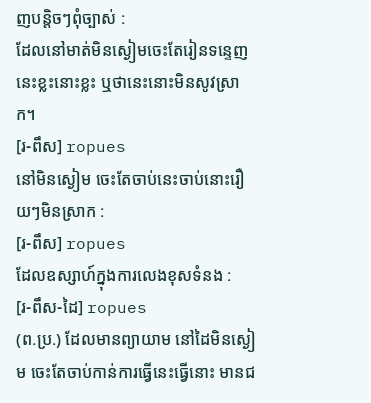ញបន្តិចៗពុំច្បាស់ :
ដែលនៅមាត់មិនស្ងៀមចេះតែរៀនទន្ទេញនេះខ្លះនោះខ្លះ ឬថានេះនោះមិនសូវស្រាក។
[រ-ពឹស] ropues
នៅមិនស្ងៀម ចេះតែចាប់នេះចាប់នោះរឿយៗមិនស្រាក :
[រ-ពឹស] ropues
ដែលឧស្សាហ៍ក្នុងការលេងខុសទំនង :
[រ-ពឹស-ដៃ] ropues
(ព.ប្រ.) ដែលមានព្យាយាម នៅដៃមិនស្ងៀម ចេះតែចាប់កាន់ការធ្វើនេះធ្វើនោះ មានជ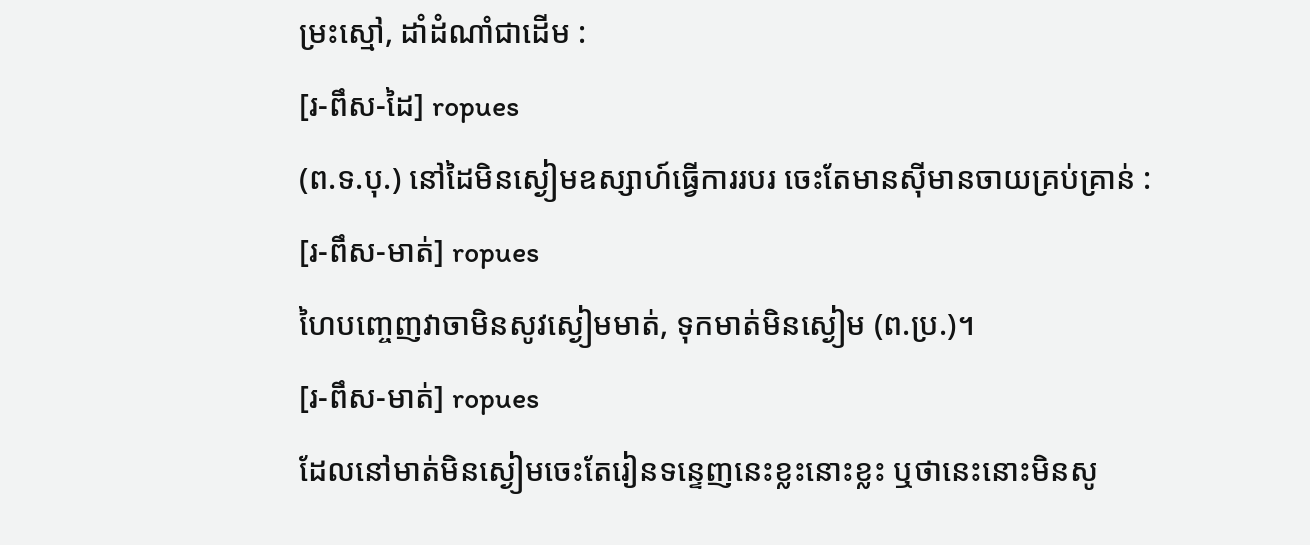ម្រះស្មៅ, ដាំដំណាំជាដើម :
[រ-ពឹស-ដៃ] ropues
(ព.ទ.បុ.) នៅដៃមិនស្ងៀមឧស្សាហ៍ធ្វើការរបរ ចេះតែមានស៊ីមានចាយគ្រប់គ្រាន់ :
[រ-ពឹស-មាត់] ropues
ហៃបញ្ចេញវាចាមិនសូវស្ងៀមមាត់, ទុកមាត់មិនស្ងៀម (ព.ប្រ.)។
[រ-ពឹស-មាត់] ropues
ដែលនៅមាត់មិនស្ងៀមចេះតែរៀនទន្ទេញនេះខ្លះនោះខ្លះ ឬថានេះនោះមិនសូ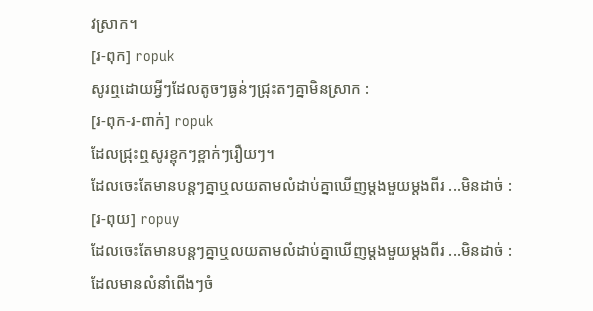វស្រាក។
[រ-ពុក] ropuk
សូរឮដោយអ្វីៗដែលតូចៗធ្ងន់ៗជ្រុះតៗគ្នាមិនស្រាក :
[រ-ពុក-រ-ពាក់] ropuk
ដែលជ្រុះឮសូរខ្ពុកៗខ្ពាក់ៗរឿយៗ។
ដែលចេះតែមានបន្តៗគ្នាឬលយតាមលំដាប់គ្នាឃើញម្ដងមួយម្ដងពីរ ...មិនដាច់ :
[រ-ពុយ] ropuy
ដែលចេះតែមានបន្តៗគ្នាឬលយតាមលំដាប់គ្នាឃើញម្ដងមួយម្ដងពីរ ...មិនដាច់ :
ដែលមានលំនាំពើងៗចំ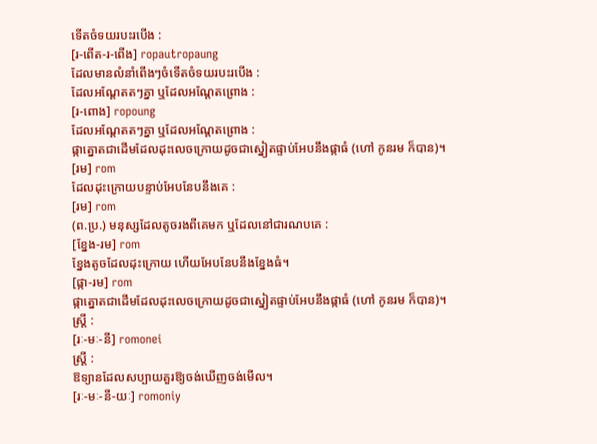ទើតចំទយរបះរបើង :
[រ-ពើត-រ-ពើង] ropautropaung
ដែលមានលំនាំពើងៗចំទើតចំទយរបះរបើង :
ដែលអណ្ដែតតៗគ្នា ឬដែលអណ្ដែតព្រោង :
[រ-ពោង] ropoung
ដែលអណ្ដែតតៗគ្នា ឬដែលអណ្ដែតព្រោង :
ផ្កាត្នោតជាដើមដែលដុះលេចក្រោយដូចជាស្នៀតផ្ទាប់អែបនឹងផ្កាធំ (ហៅ កូនរម ក៏បាន)។
[រម] rom
ដែលដុះក្រោយបន្ទាប់អែបនែបនឹងគេ :
[រម] rom
(ព.ប្រ.) មនុស្សដែលតូចរងពីគេមក ឬដែលនៅជារណបគេ :
[ខ្នែង-រម] rom
ខ្នែងតូចដែលដុះក្រោយ ហើយអែបនែបនឹងខ្នែងធំ។
[ផ្កា-រម] rom
ផ្កាត្នោតជាដើមដែលដុះលេចក្រោយដូចជាស្នៀតផ្ទាប់អែបនឹងផ្កាធំ (ហៅ កូនរម ក៏បាន)។
ស្ត្រី :
[រៈ-មៈ-នី] romonei
ស្ត្រី :
ឱទ្យានដែលសប្បាយគួរឱ្យចង់ឃើញចង់មើល។
[រៈ-មៈ-នី-យៈ] romoniy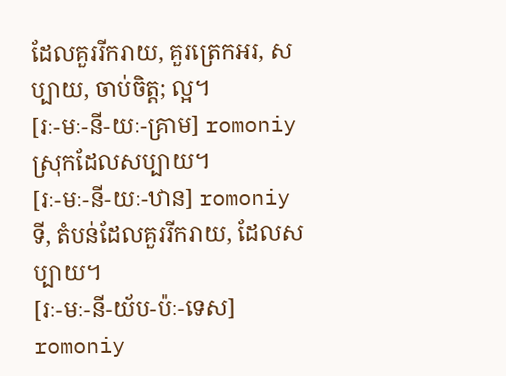ដែលគួររីករាយ, គួរត្រេកអរ, សប្បាយ, ចាប់ចិត្ត; ល្អ។
[រៈ-មៈ-នី-យៈ-គ្រាម] romoniy
ស្រុកដែលសប្បាយ។
[រៈ-មៈ-នី-យៈ-ឋាន] romoniy
ទី, តំបន់ដែលគួររីករាយ, ដែលសប្បាយ។
[រៈ-មៈ-នី-យ័ប-ប៉ៈ-ទេស] romoniy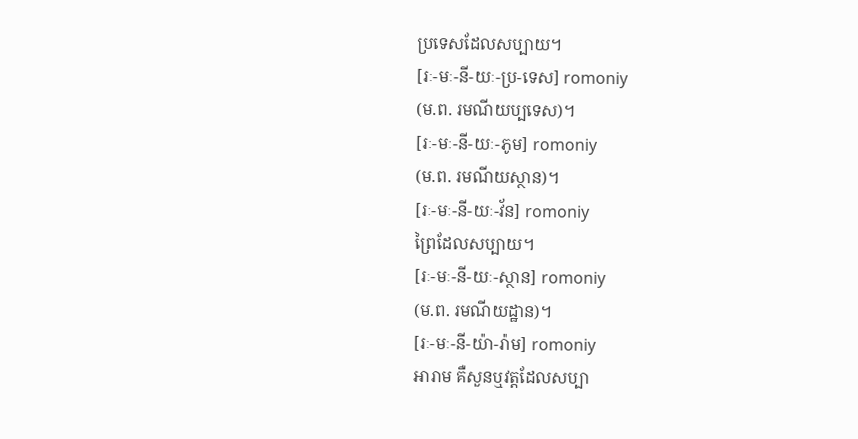ប្រទេសដែលសប្បាយ។
[រៈ-មៈ-នី-យៈ-ប្រ-ទេស] romoniy
(ម.ព. រមណីយប្បទេស)។
[រៈ-មៈ-នី-យៈ-ភូម] romoniy
(ម.ព. រមណីយស្ថាន)។
[រៈ-មៈ-នី-យៈ-វ័ន] romoniy
ព្រៃដែលសប្បាយ។
[រៈ-មៈ-នី-យៈ-ស្ថាន] romoniy
(ម.ព. រមណីយដ្ឋាន)។
[រៈ-មៈ-នី-យ៉ា-រ៉ាម] romoniy
អារាម គឺសួនឬវត្តដែលសប្បា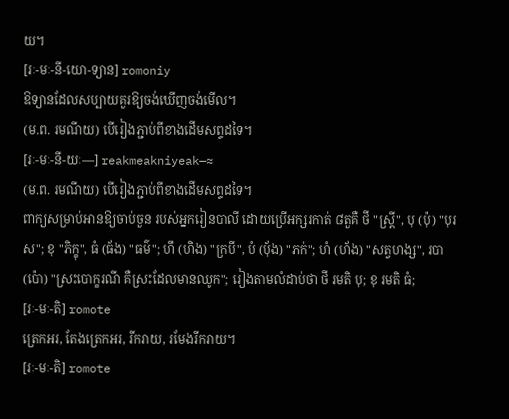យ។
[រៈ-មៈ-នី-យោ-ទ្យាន] romoniy
ឱទ្យានដែលសប្បាយគួរឱ្យចង់ឃើញចង់មើល។
(ម.ព. រមណីយ) បើរៀងភ្ជាប់ពីខាងដើមសព្ទដទៃ។
[រៈ-មៈ-នី-យៈ—] reakmeakniyeak—≈
(ម.ព. រមណីយ) បើរៀងភ្ជាប់ពីខាងដើមសព្ទដទៃ។
ពាក្យសម្រាប់អានឱ្យចាប់ចួន របស់អ្នករៀនបាលី ដោយប្រើអក្សរកាត់ ៨តួគឺ ថី "ស្ត្រី", បុ (ប៉ុ) "បុរស"; ខុ "ភិក្ខុ", ធំ (ធ័ង) "ធម៌"; ហឹ (ហិង) "ក្របី", បំ (បុ័ង) "ភក់"; ហំ (ហ័ង) "សត្វហង្ស", របា (ប៉ោ) "ស្រះបោក្ខរណី គឺស្រះដែលមានឈូក"; រៀងតាមលំដាប់ថា ថី រមតិ បុ; ខុ រមតិ ធំ;
[រៈ-មៈ-តិ] romote
ត្រេកអរ, តែងត្រេកអរ, រីករាយ, រមែងរីករាយ។
[រៈ-មៈ-តិ] romote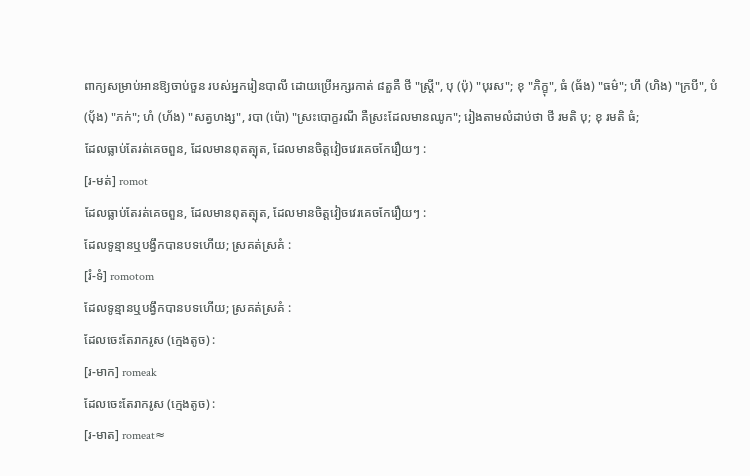ពាក្យសម្រាប់អានឱ្យចាប់ចួន របស់អ្នករៀនបាលី ដោយប្រើអក្សរកាត់ ៨តួគឺ ថី "ស្ត្រី", បុ (ប៉ុ) "បុរស"; ខុ "ភិក្ខុ", ធំ (ធ័ង) "ធម៌"; ហឹ (ហិង) "ក្របី", បំ (បុ័ង) "ភក់"; ហំ (ហ័ង) "សត្វហង្ស", របា (ប៉ោ) "ស្រះបោក្ខរណី គឺស្រះដែលមានឈូក"; រៀងតាមលំដាប់ថា ថី រមតិ បុ; ខុ រមតិ ធំ;
ដែលធ្លាប់តែរត់គេចពួន, ដែលមានពុតត្បុត, ដែលមានចិត្តវៀចវេរគេចកែរឿយៗ :
[រ-មត់] romot
ដែលធ្លាប់តែរត់គេចពួន, ដែលមានពុតត្បុត, ដែលមានចិត្តវៀចវេរគេចកែរឿយៗ :
ដែលទូន្មានឬបង្វឹកបានបទហើយ; ស្រគត់ស្រគំ :
[រំ-ទំ] romotom
ដែលទូន្មានឬបង្វឹកបានបទហើយ; ស្រគត់ស្រគំ :
ដែលចេះតែរាករូស (ក្មេងតូច) :
[រ-មាក] romeak
ដែលចេះតែរាករូស (ក្មេងតូច) :
[រ-មាត] romeat≈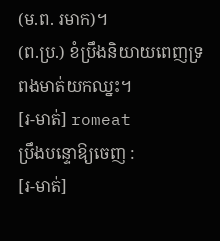(ម.ព. រមាក)។
(ព.ប្រ.) ខំប្រឹងនិយាយពេញទ្រពងមាត់យកឈ្នះ។
[រ-មាត់] romeat
ប្រឹងបន្ទោឱ្យចេញ :
[រ-មាត់]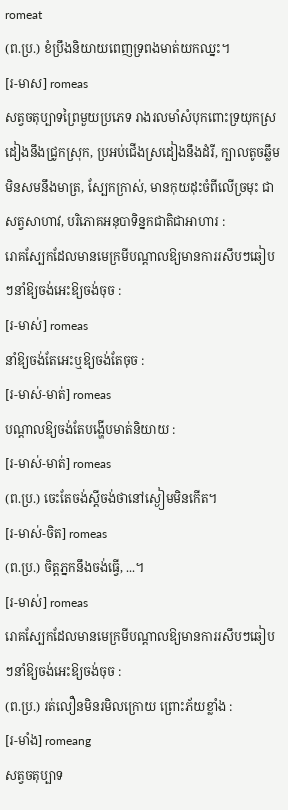romeat
(ព.ប្រ.) ខំប្រឹងនិយាយពេញទ្រពងមាត់យកឈ្នះ។
[រ-មាស] romeas
សត្វចតុប្បាទព្រៃមួយប្រភេទ រាងរលមាំសំបុកពោះទ្រយុកស្រដៀងនឹងជ្រូកស្រុក, ប្រអប់ជើងស្រដៀងនឹងដំរី, ក្បាលតូចឆ្លឹមមិនសមនឹងមាត្រ, ស្បែកក្រាស់, មានកុយដុះចំពីលើច្រមុះ ជាសត្វសាហាវ, បរិភោគអនុបាទិន្នកជាតិជាអាហារ :
រោគស្បែកដែលមានមេក្រមីបណ្ដាលឱ្យមានការរសឹបៗឆៀបៗនាំឱ្យចង់អេះឱ្យចង់ចុច :
[រ-មាស់] romeas
នាំឱ្យចង់តែអេះឬឱ្យចង់តែចុច :
[រ-មាស់-មាត់] romeas
បណ្ដាលឱ្យចង់តែបង្ហើបមាត់និយាយ :
[រ-មាស់-មាត់] romeas
(ព.ប្រ.) ចេះតែចង់ស្ដីចង់ថានៅស្ងៀមមិនកើត។
[រ-មាស់-ចិត] romeas
(ព.ប្រ.) ចិត្តភ្នកនឹងចង់ធ្វើ, ...។
[រ-មាស់] romeas
រោគស្បែកដែលមានមេក្រមីបណ្ដាលឱ្យមានការរសឹបៗឆៀបៗនាំឱ្យចង់អេះឱ្យចង់ចុច :
(ព.ប្រ.) រត់លឿនមិនរមិលក្រោយ ព្រោះភ័យខ្លាំង :
[រ-មាំង] romeang
សត្វចតុប្បាទ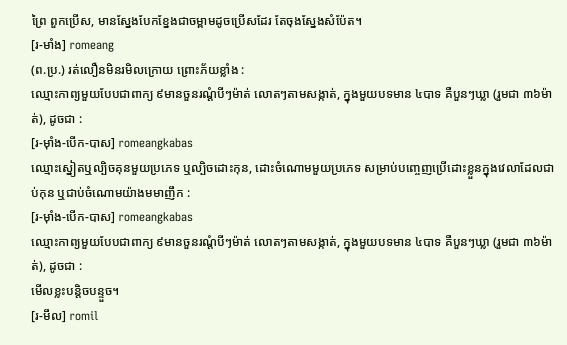ព្រៃ ពួកប្រើស, មានស្នែងបែកខ្នែងជាចម្ពាមដូចប្រើសដែរ តែចុងស្នែងសំប៉ែត។
[រ-មាំង] romeang
(ព.ប្រ.) រត់លឿនមិនរមិលក្រោយ ព្រោះភ័យខ្លាំង :
ឈ្មោះកាព្យមួយបែបជាពាក្យ ៩មានចួនរណ្ដំបីៗម៉ាត់ លោតៗតាមសង្កាត់, ក្នុងមួយបទមាន ៤បាទ គឺបួនៗឃ្លា (រួមជា ៣៦ម៉ាត់), ដូចជា :
[រ-ម៉ាំង-បើក-បាស] romeangkabas
ឈ្មោះស្នៀតឬល្បិចគុនមួយប្រភេទ ឬល្បិចដោះកុន, ដោះចំណោមមួយប្រភេទ សម្រាប់បញ្ចេញប្រើដោះខ្លួនក្នុងវេលាដែលជាប់កុន ឬជាប់ចំណោមយ៉ាងមមាញឹក :
[រ-ម៉ាំង-បើក-បាស] romeangkabas
ឈ្មោះកាព្យមួយបែបជាពាក្យ ៩មានចួនរណ្ដំបីៗម៉ាត់ លោតៗតាមសង្កាត់, ក្នុងមួយបទមាន ៤បាទ គឺបួនៗឃ្លា (រួមជា ៣៦ម៉ាត់), ដូចជា :
មើលខ្លះបន្តិចបន្ទួច។
[រ-មឹល] romil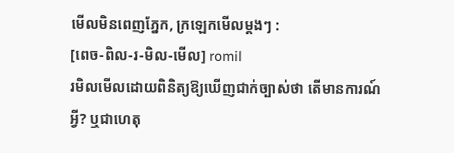មើលមិនពេញភ្នែក, ក្រឡេកមើលម្ដងៗ :
[ពេច-ពិល-រ-មិល-មើល] romil
រមិលមើលដោយពិនិត្យឱ្យឃើញជាក់ច្បាស់ថា តើមានការណ៍អ្វី? ឬជាហេតុ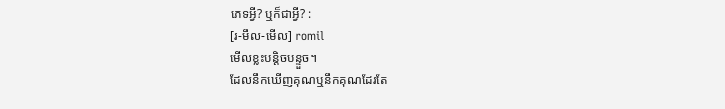ភេទអ្វី? ឬក៏ជាអ្វី? :
[រ-មឹល-មើល] romil
មើលខ្លះបន្តិចបន្ទួច។
ដែលនឹកឃើញគុណឬនឹកគុណដែរតែ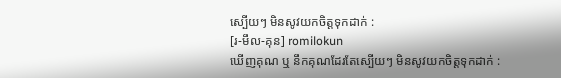ស្បើយៗ មិនសូវយកចិត្តទុកដាក់ :
[រ-មឹល-គុន] romilokun
ឃើញគុណ ឬ នឹកគុណដែរតែស្បើយៗ មិនសូវយកចិត្តទុកដាក់ :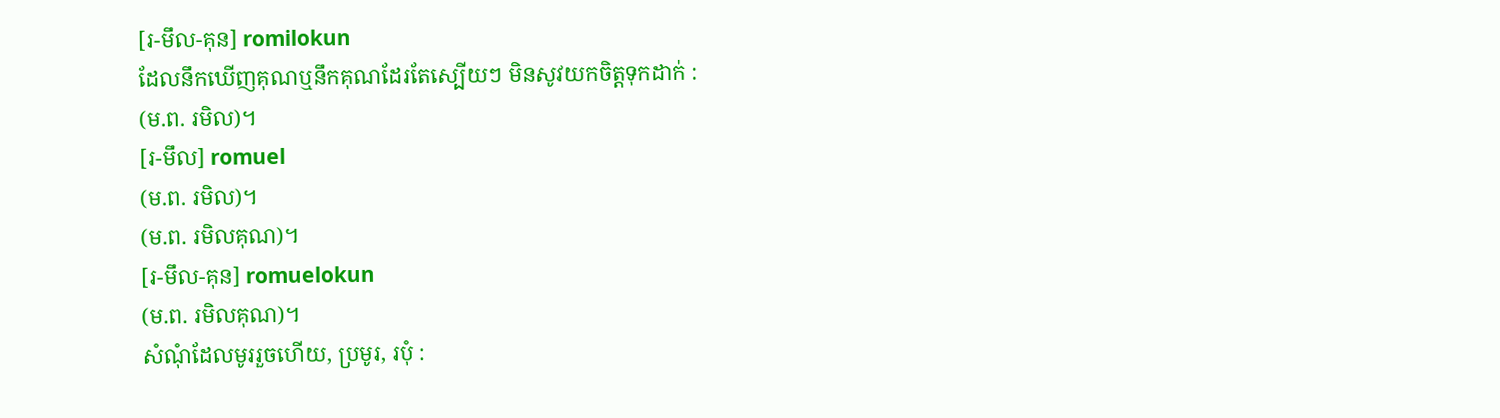[រ-មឹល-គុន] romilokun
ដែលនឹកឃើញគុណឬនឹកគុណដែរតែស្បើយៗ មិនសូវយកចិត្តទុកដាក់ :
(ម.ព. រមិល)។
[រ-មឹល] romuel
(ម.ព. រមិល)។
(ម.ព. រមិលគុណ)។
[រ-មឹល-គុន] romuelokun
(ម.ព. រមិលគុណ)។
សំណុំដែលមូររួចហើយ, ប្រមូរ, របុំ :